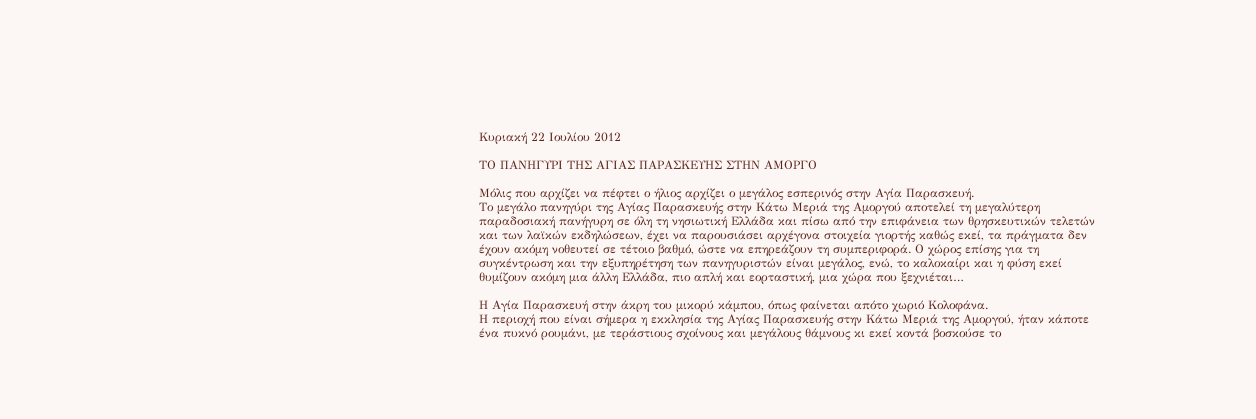Κυριακή 22 Ιουλίου 2012

ΤΟ ΠΑΝΗΓΥΡΙ ΤΗΣ ΑΓΙΑΣ ΠΑΡΑΣΚΕΥΗΣ ΣΤΗΝ ΑΜΟΡΓΟ

Μόλις που αρχίζει να πέφτει ο ήλιος αρχίζει ο μεγάλος εσπερινός στην Αγία Παρασκευή.
Το μεγάλο πανηγύρι της Αγίας Παρασκευής στην Κάτω Μεριά της Αμοργού αποτελεί τη μεγαλύτερη παραδοσιακή πανήγυρη σε όλη τη νησιωτική Ελλάδα και πίσω από την επιφάνεια των θρησκευτικών τελετών και των λαϊκών εκδηλώσεων, έχει να παρουσιάσει αρχέγονα στοιχεία γιορτής καθώς εκεί, τα πράγματα δεν έχουν ακόμη νοθευτεί σε τέτοιο βαθμό, ώστε να επηρεάζουν τη συμπεριφορά. Ο χώρος επίσης για τη συγκέντρωση και την εξυπηρέτηση των πανηγυριστών είναι μεγάλος, ενώ, το καλοκαίρι και η φύση εκεί θυμίζουν ακόμη μια άλλη Ελλάδα, πιο απλή και εορταστική, μια χώρα που ξεχνιέται…

Η Αγία Παρασκευή στην άκρη του μικορύ κάμπου, όπως φαίνεται απότο χωριό Κολοφάνα.
Η περιοχή που είναι σήμερα η εκκλησία της Αγίας Παρασκευής στην Κάτω Μεριά της Αμοργού, ήταν κάποτε ένα πυκνό ρουμάνι, με τεράστιους σχοίνους και μεγάλους θάμνους κι εκεί κοντά βοσκούσε το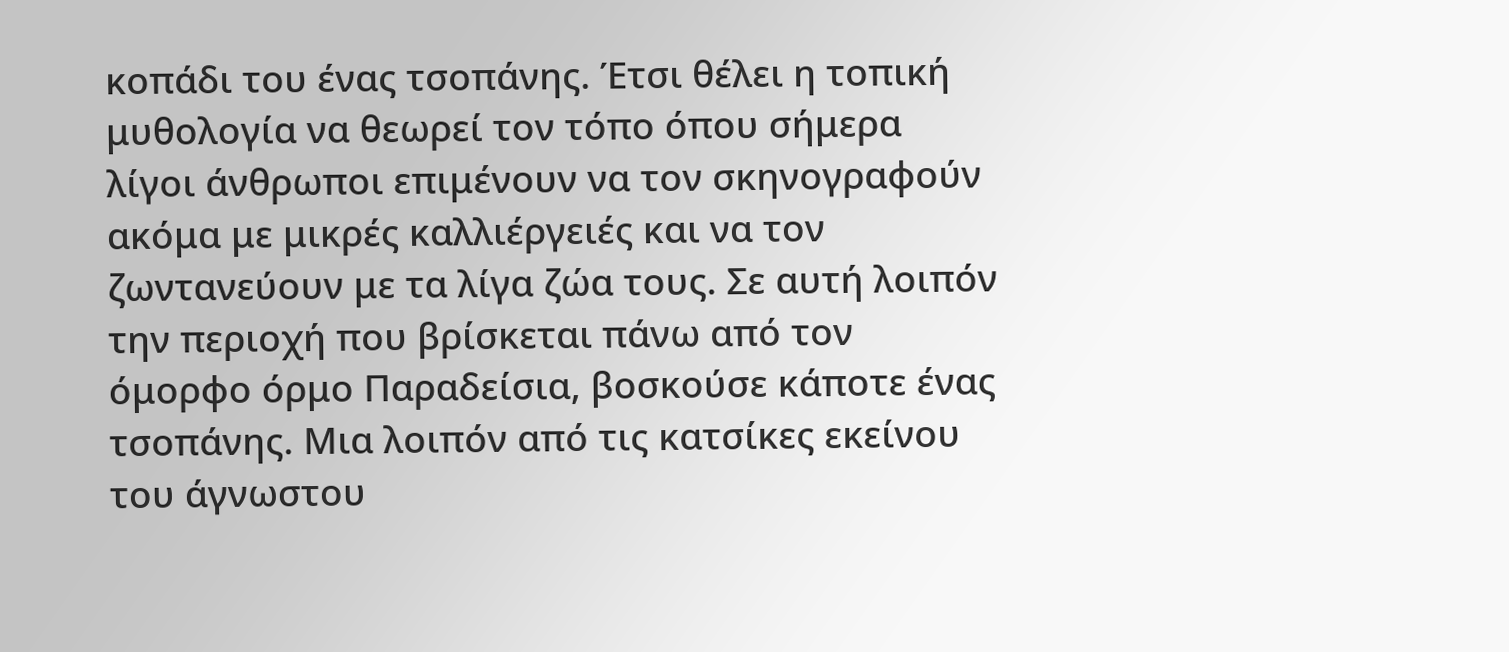κοπάδι του ένας τσοπάνης. Έτσι θέλει η τοπική μυθολογία να θεωρεί τον τόπο όπου σήμερα λίγοι άνθρωποι επιμένουν να τον σκηνογραφούν ακόμα με μικρές καλλιέργειές και να τον ζωντανεύουν με τα λίγα ζώα τους. Σε αυτή λοιπόν την περιοχή που βρίσκεται πάνω από τον όμορφο όρμο Παραδείσια, βοσκούσε κάποτε ένας τσοπάνης. Μια λοιπόν από τις κατσίκες εκείνου του άγνωστου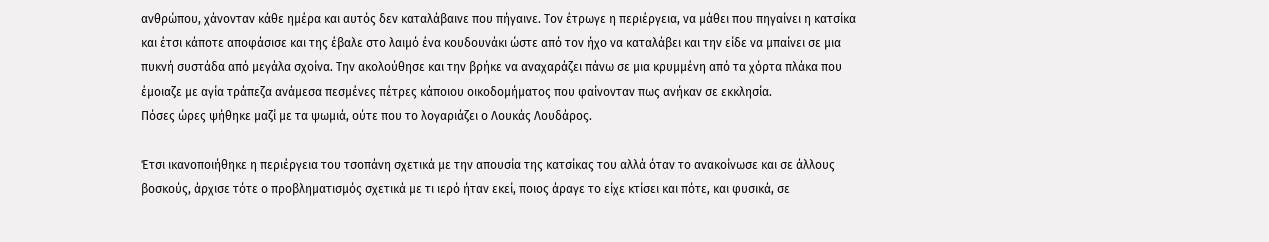ανθρώπου, χάνονταν κάθε ημέρα και αυτός δεν καταλάβαινε που πήγαινε. Τον έτρωγε η περιέργεια, να μάθει που πηγαίνει η κατσίκα και έτσι κάποτε αποφάσισε και της έβαλε στο λαιμό ένα κουδουνάκι ώστε από τον ήχο να καταλάβει και την είδε να μπαίνει σε μια πυκνή συστάδα από μεγάλα σχοίνα. Την ακολούθησε και την βρήκε να αναχαράζει πάνω σε μια κρυμμένη από τα χόρτα πλάκα που έμοιαζε με αγία τράπεζα ανάμεσα πεσμένες πέτρες κάποιου οικοδομήματος που φαίνονταν πως ανήκαν σε εκκλησία.
Πόσες ώρες ψήθηκε μαζί με τα ψωμιά, ούτε που το λογαριάζει ο Λουκάς Λουδάρος.

Έτσι ικανοποιήθηκε η περιέργεια του τσοπάνη σχετικά με την απουσία της κατσίκας του αλλά όταν το ανακοίνωσε και σε άλλους βοσκούς, άρχισε τότε ο προβληματισμός σχετικά με τι ιερό ήταν εκεί, ποιος άραγε το είχε κτίσει και πότε, και φυσικά, σε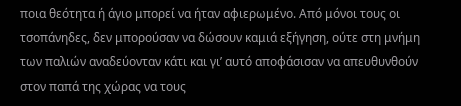ποια θεότητα ή άγιο μπορεί να ήταν αφιερωμένο. Από μόνοι τους οι τσοπάνηδες, δεν μπορούσαν να δώσουν καμιά εξήγηση, ούτε στη μνήμη των παλιών αναδεύονταν κάτι και γι’ αυτό αποφάσισαν να απευθυνθούν στον παπά της χώρας να τους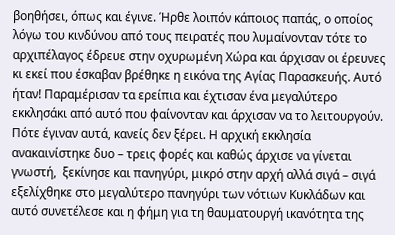βοηθήσει, όπως και έγινε. Ήρθε λοιπόν κάποιος παπάς, ο οποίος λόγω του κινδύνου από τους πειρατές που λυμαίνονταν τότε το αρχιπέλαγος έδρευε στην οχυρωμένη Χώρα και άρχισαν οι έρευνες κι εκεί που έσκαβαν βρέθηκε η εικόνα της Αγίας Παρασκευής. Αυτό ήταν! Παραμέρισαν τα ερείπια και έχτισαν ένα μεγαλύτερο εκκλησάκι από αυτό που φαίνονταν και άρχισαν να το λειτουργούν. Πότε έγιναν αυτά, κανείς δεν ξέρει. Η αρχική εκκλησία ανακαινίστηκε δυο – τρεις φορές και καθώς άρχισε να γίνεται γνωστή,  ξεκίνησε και πανηγύρι, μικρό στην αρχή αλλά σιγά – σιγά εξελίχθηκε στο μεγαλύτερο πανηγύρι των νότιων Κυκλάδων και αυτό συνετέλεσε και η φήμη για τη θαυματουργή ικανότητα της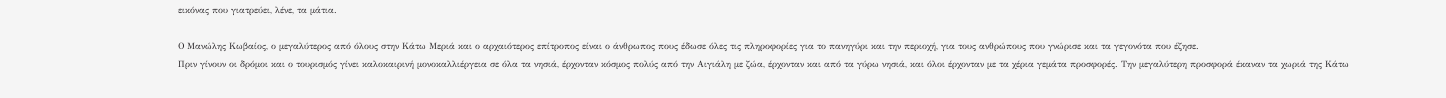εικόνας που γιατρεύει, λένε, τα μάτια.

Ο Μανώλης Κωβαίος, ο μεγαλύτερος από όλους στην Κάτω Μεριά και ο αρχαιότερος επίτροπος είναι ο άνθρωπος πους έδωσε όλες τις πληροφορίες για το πανηγύρι και την περιοχή, για τους ανθρώπους που γνώρισε και τα γεγονότα που έζησε.
Πριν γίνουν οι δρόμοι και ο τουρισμός γίνει καλοκαιρινή μονοκαλλιέργεια σε όλα τα νησιά, έρχονταν κόσμος πολύς από την Αιγιάλη με ζώα, έρχονταν και από τα γύρω νησιά, και όλοι έρχονταν με τα χέρια γεμάτα προσφορές. Την μεγαλύτερη προσφορά έκαναν τα χωριά της Κάτω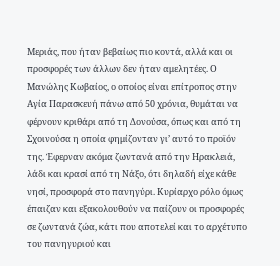Μεριάς, που ήταν βεβαίως πιο κοντά, αλλά και οι προσφορές των άλλων δεν ήταν αμελητέες. Ο Μανώλης Κωβαίος, ο οποίος είναι επίτροπος στην Αγία Παρασκευή πάνω από 50 χρόνια, θυμάται να φέρνουν κριθάρι από τη Δονούσα, όπως και από τη Σχοινούσα η οποία φημίζονταν γι’ αυτό το προϊόν της. Έφερναν ακόμα ζωντανά από την Ηρακλειά, λάδι και κρασί από τη Νάξο, ότι δηλαδή είχε κάθε νησί, προσφορά στο πανηγύρι. Κυρίαρχο ρόλο όμως έπαιζαν και εξακολουθούν να παίζουν οι προσφορές σε ζωντανά ζώα, κάτι που αποτελεί και το αρχέτυπο του πανηγυριού και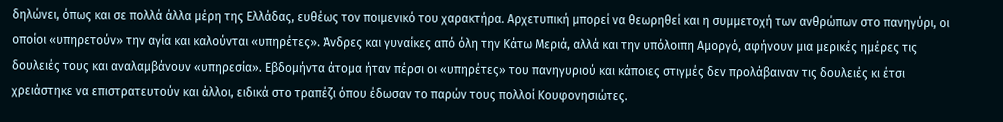δηλώνει, όπως και σε πολλά άλλα μέρη της Ελλάδας, ευθέως τον ποιμενικό του χαρακτήρα. Αρχετυπική μπορεί να θεωρηθεί και η συμμετοχή των ανθρώπων στο πανηγύρι, οι οποίοι «υπηρετούν» την αγία και καλούνται «υπηρέτες». Άνδρες και γυναίκες από όλη την Κάτω Μεριά, αλλά και την υπόλοιπη Αμοργό, αφήνουν μια μερικές ημέρες τις δουλειές τους και αναλαμβάνουν «υπηρεσία». Εβδομήντα άτομα ήταν πέρσι οι «υπηρέτες» του πανηγυριού και κάποιες στιγμές δεν προλάβαιναν τις δουλειές κι έτσι χρειάστηκε να επιστρατευτούν και άλλοι, ειδικά στο τραπέζι όπου έδωσαν το παρών τους πολλοί Κουφονησιώτες.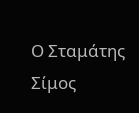Ο Σταμάτης Σίμος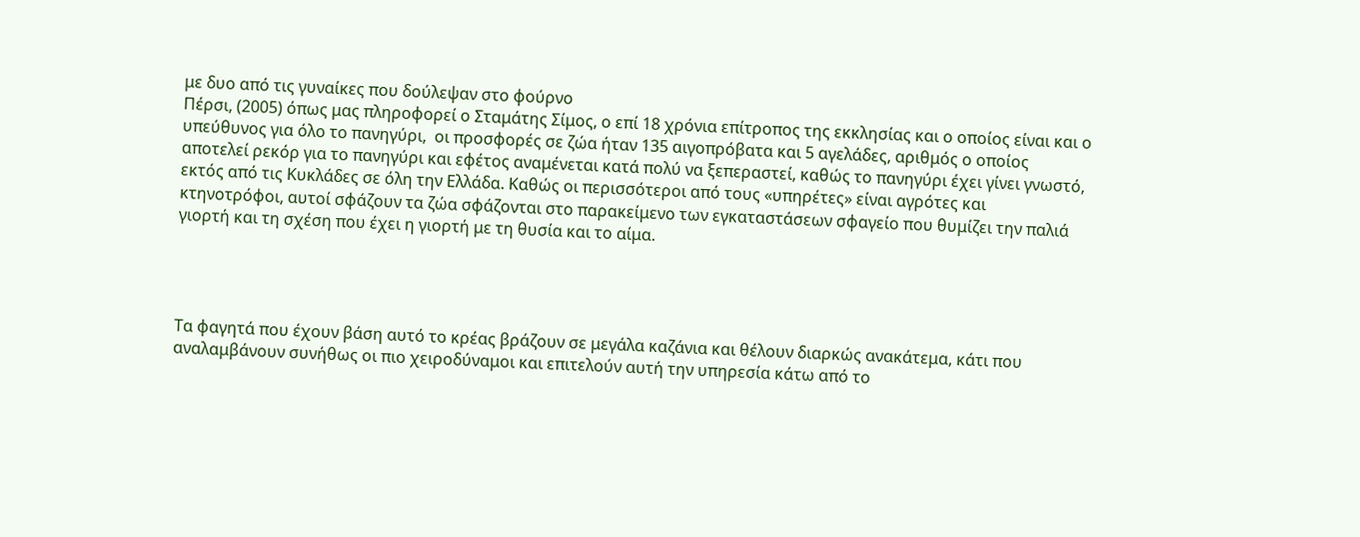με δυο από τις γυναίκες που δούλεψαν στο φούρνο
Πέρσι, (2005) όπως μας πληροφορεί ο Σταμάτης Σίμος, ο επί 18 χρόνια επίτροπος της εκκλησίας και ο οποίος είναι και ο υπεύθυνος για όλο το πανηγύρι,  οι προσφορές σε ζώα ήταν 135 αιγοπρόβατα και 5 αγελάδες, αριθμός ο οποίος αποτελεί ρεκόρ για το πανηγύρι και εφέτος αναμένεται κατά πολύ να ξεπεραστεί, καθώς το πανηγύρι έχει γίνει γνωστό, εκτός από τις Κυκλάδες σε όλη την Ελλάδα. Καθώς οι περισσότεροι από τους «υπηρέτες» είναι αγρότες και κτηνοτρόφοι, αυτοί σφάζουν τα ζώα σφάζονται στο παρακείμενο των εγκαταστάσεων σφαγείο που θυμίζει την παλιά γιορτή και τη σχέση που έχει η γιορτή με τη θυσία και το αίμα.




Τα φαγητά που έχουν βάση αυτό το κρέας βράζουν σε μεγάλα καζάνια και θέλουν διαρκώς ανακάτεμα, κάτι που αναλαμβάνουν συνήθως οι πιο χειροδύναμοι και επιτελούν αυτή την υπηρεσία κάτω από το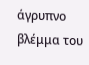άγρυπνο βλέμμα του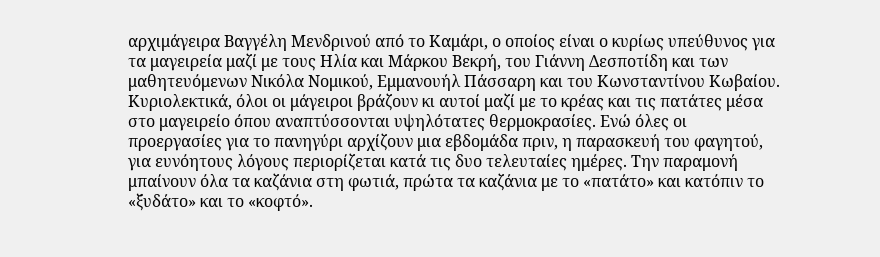αρχιμάγειρα Βαγγέλη Μενδρινού από το Καμάρι, ο οποίος είναι ο κυρίως υπεύθυνος για τα μαγειρεία μαζί με τους Ηλία και Μάρκου Βεκρή, του Γιάννη Δεσποτίδη και των μαθητευόμενων Νικόλα Νομικού, Εμμανουήλ Πάσσαρη και του Κωνσταντίνου Κωβαίου. Κυριολεκτικά, όλοι οι μάγειροι βράζουν κι αυτοί μαζί με το κρέας και τις πατάτες μέσα στο μαγειρείο όπου αναπτύσσονται υψηλότατες θερμοκρασίες. Ενώ όλες οι προεργασίες για το πανηγύρι αρχίζουν μια εβδομάδα πριν, η παρασκευή του φαγητού, για ευνόητους λόγους περιορίζεται κατά τις δυο τελευταίες ημέρες. Την παραμονή μπαίνουν όλα τα καζάνια στη φωτιά, πρώτα τα καζάνια με το «πατάτο» και κατόπιν το «ξυδάτο» και το «κοφτό».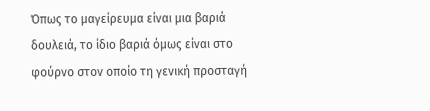Όπως το μαγείρευμα είναι μια βαριά δουλειά, το ίδιο βαριά όμως είναι στο φούρνο στον οποίο τη γενική προσταγή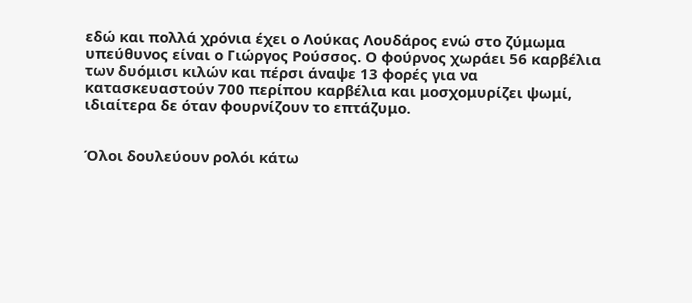εδώ και πολλά χρόνια έχει ο Λούκας Λουδάρος ενώ στο ζύμωμα υπεύθυνος είναι ο Γιώργος Ρούσσος. Ο φούρνος χωράει 56 καρβέλια των δυόμισι κιλών και πέρσι άναψε 13 φορές για να κατασκευαστούν 700 περίπου καρβέλια και μοσχομυρίζει ψωμί, ιδιαίτερα δε όταν φουρνίζουν το επτάζυμο.


Όλοι δουλεύουν ρολόι κάτω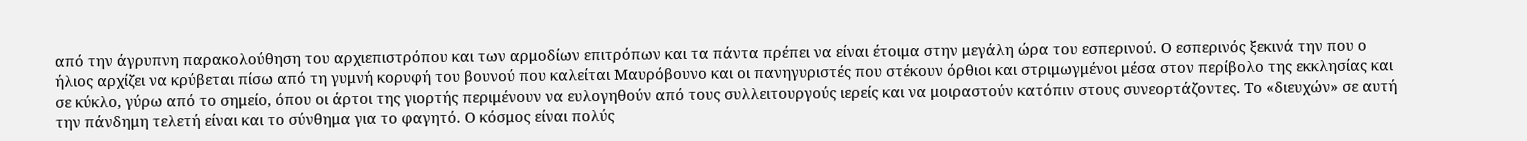από την άγρυπνη παρακολούθηση του αρχιεπιστρόπου και των αρμοδίων επιτρόπων και τα πάντα πρέπει να είναι έτοιμα στην μεγάλη ώρα του εσπερινού. Ο εσπερινός ξεκινά την που ο ήλιος αρχίζει να κρύβεται πίσω από τη γυμνή κορυφή του βουνού που καλείται Μαυρόβουνο και οι πανηγυριστές που στέκουν όρθιοι και στριμωγμένοι μέσα στον περίβολο της εκκλησίας και σε κύκλο, γύρω από το σημείο, όπου οι άρτοι της γιορτής περιμένουν να ευλογηθούν από τους συλλειτουργούς ιερείς και να μοιραστούν κατόπιν στους συνεορτάζοντες. Το «διευχών» σε αυτή την πάνδημη τελετή είναι και το σύνθημα για το φαγητό. Ο κόσμος είναι πολύς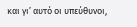και γι’ αυτό οι υπεύθυνοι,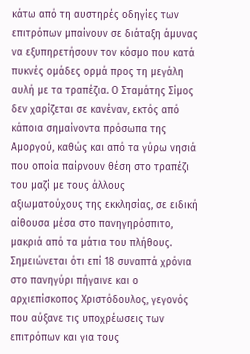κάτω από τη αυστηρές οδηγίες των επιτρόπων μπαίνουν σε διάταξη άμυνας να εξυπηρετήσουν τον κόσμο που κατά πυκνές ομάδες ορμά προς τη μεγάλη αυλή με τα τραπέζια. Ο Σταμάτης Σίμος δεν χαρίζεται σε κανέναν, εκτός από κάποια σημαίνοντα πρόσωπα της Αμοργού, καθώς και από τα γύρω νησιά που οποία παίρνουν θέση στο τραπέζι του μαζί με τους άλλους αξιωματούχους της εκκλησίας, σε ειδική αίθουσα μέσα στο πανηγηρόσπιτο, μακριά από τα μάτια του πλήθους.  Σημειώνεται ότι επί 18 συναπτά χρόνια στο πανηγύρι πήγαινε και ο αρχιεπίσκοπος Χριστόδουλος, γεγονός που αύξανε τις υποχρέωσεις των επιτρόπων και για τους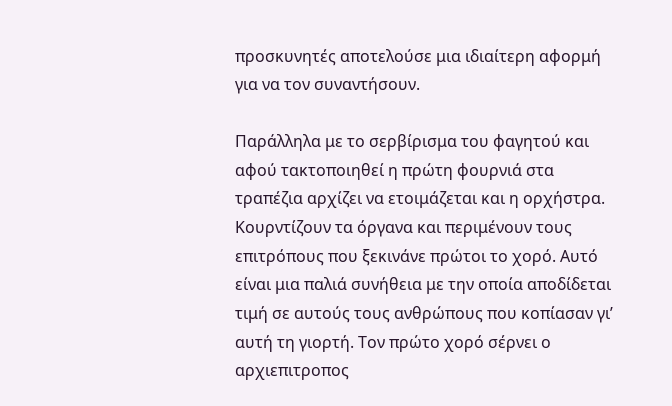προσκυνητές αποτελούσε μια ιδιαίτερη αφορμή για να τον συναντήσουν.

Παράλληλα με το σερβίρισμα του φαγητού και αφού τακτοποιηθεί η πρώτη φουρνιά στα τραπέζια αρχίζει να ετοιμάζεται και η ορχήστρα. Κουρντίζουν τα όργανα και περιμένουν τους επιτρόπους που ξεκινάνε πρώτοι το χορό. Αυτό είναι μια παλιά συνήθεια με την οποία αποδίδεται τιμή σε αυτούς τους ανθρώπους που κοπίασαν γι’ αυτή τη γιορτή. Τον πρώτο χορό σέρνει ο αρχιεπιτροπος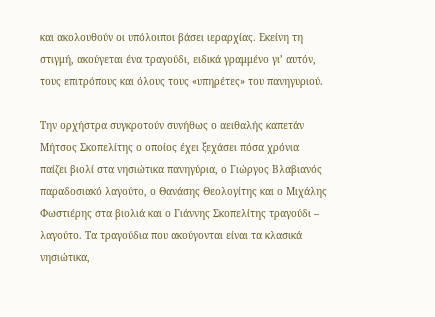και ακολουθούν οι υπόλοιποι βάσει ιεραρχίας. Εκείνη τη στιγμή, ακούγεται ένα τραγούδι, ειδικά γραμμένο γι’ αυτόν, τους επιτρόπους και όλους τους «υπηρέτες» του πανηγυριού.

Την ορχήστρα συγκροτούν συνήθως ο αειθαλής καπετάν Μήτσος Σκοπελίτης ο οποίος έχει ξεχάσει πόσα χρόνια παίζει βιολί στα νησιώτικα πανηγύρια, ο Γιώργος Βλαβιανός παραδοσιακό λαγούτο, ο Θανάσης Θεολογίτης και ο Μιχάλης Φωστιέρης στα βιολιά και ο Γιάννης Σκοπελίτης τραγούδι – λαγούτο. Τα τραγούδια που ακούγονται είναι τα κλασικά νησιώτικα,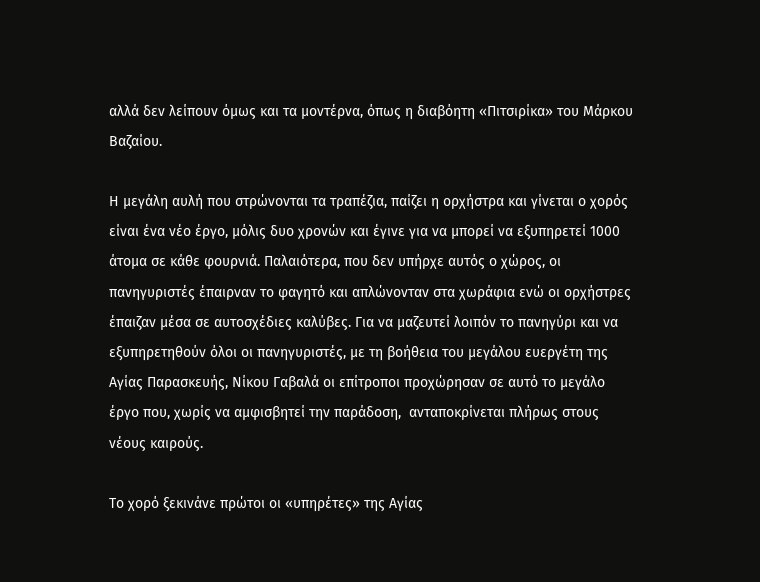αλλά δεν λείπουν όμως και τα μοντέρνα, όπως η διαβόητη «Πιτσιρίκα» του Μάρκου Βαζαίου.

Η μεγάλη αυλή που στρώνονται τα τραπέζια, παίζει η ορχήστρα και γίνεται ο χορός είναι ένα νέο έργο, μόλις δυο χρονών και έγινε για να μπορεί να εξυπηρετεί 1000 άτομα σε κάθε φουρνιά. Παλαιότερα, που δεν υπήρχε αυτός ο χώρος, οι πανηγυριστές έπαιρναν το φαγητό και απλώνονταν στα χωράφια ενώ οι ορχήστρες έπαιζαν μέσα σε αυτοσχέδιες καλύβες. Για να μαζευτεί λοιπόν το πανηγύρι και να εξυπηρετηθούν όλοι οι πανηγυριστές, με τη βοήθεια του μεγάλου ευεργέτη της Αγίας Παρασκευής, Νίκου Γαβαλά οι επίτροποι προχώρησαν σε αυτό το μεγάλο έργο που, χωρίς να αμφισβητεί την παράδοση,  ανταποκρίνεται πλήρως στους νέους καιρούς.

Το χορό ξεκινάνε πρώτοι οι «υπηρέτες» της Αγίας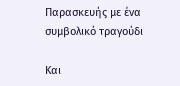Παρασκευής με ένα συμβολικό τραγούδι

Και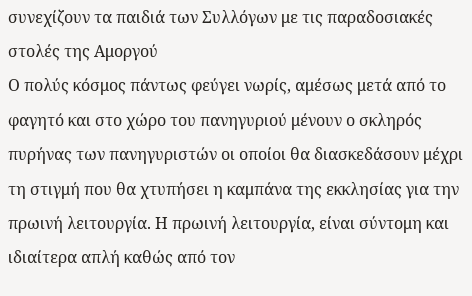συνεχίζουν τα παιδιά των Συλλόγων με τις παραδοσιακές στολές της Αμοργού
Ο πολύς κόσμος πάντως φεύγει νωρίς, αμέσως μετά από το φαγητό και στο χώρο του πανηγυριού μένουν ο σκληρός πυρήνας των πανηγυριστών οι οποίοι θα διασκεδάσουν μέχρι τη στιγμή που θα χτυπήσει η καμπάνα της εκκλησίας για την πρωινή λειτουργία. Η πρωινή λειτουργία, είναι σύντομη και ιδιαίτερα απλή καθώς από τον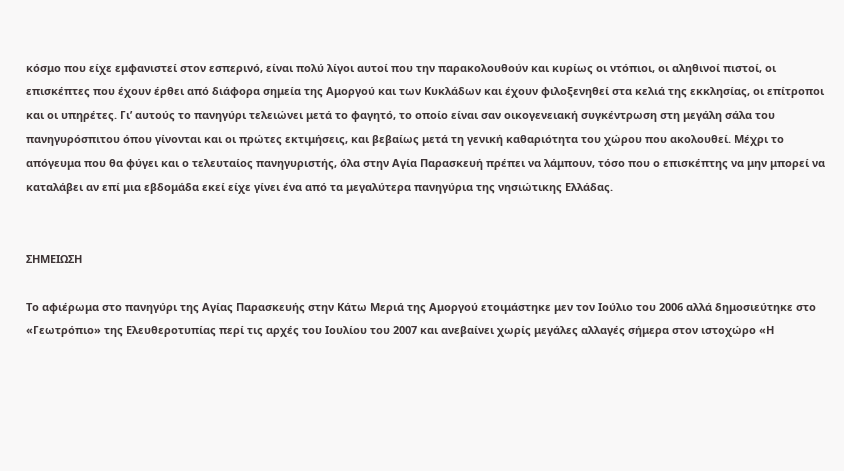κόσμο που είχε εμφανιστεί στον εσπερινό, είναι πολύ λίγοι αυτοί που την παρακολουθούν και κυρίως οι ντόπιοι, οι αληθινοί πιστοί, οι επισκέπτες που έχουν έρθει από διάφορα σημεία της Αμοργού και των Κυκλάδων και έχουν φιλοξενηθεί στα κελιά της εκκλησίας, οι επίτροποι και οι υπηρέτες. Γι’ αυτούς το πανηγύρι τελειώνει μετά το φαγητό, το οποίο είναι σαν οικογενειακή συγκέντρωση στη μεγάλη σάλα του πανηγυρόσπιτου όπου γίνονται και οι πρώτες εκτιμήσεις, και βεβαίως μετά τη γενική καθαριότητα του χώρου που ακολουθεί. Μέχρι το απόγευμα που θα φύγει και ο τελευταίος πανηγυριστής, όλα στην Αγία Παρασκευή πρέπει να λάμπουν, τόσο που ο επισκέπτης να μην μπορεί να καταλάβει αν επί μια εβδομάδα εκεί είχε γίνει ένα από τα μεγαλύτερα πανηγύρια της νησιώτικης Ελλάδας.


ΣΗΜΕΙΩΣΗ

Το αφιέρωμα στο πανηγύρι της Αγίας Παρασκευής στην Κάτω Μεριά της Αμοργού ετοιμάστηκε μεν τον Ιούλιο του 2006 αλλά δημοσιεύτηκε στο «Γεωτρόπιο» της Ελευθεροτυπίας περί τις αρχές του Ιουλίου του 2007 και ανεβαίνει χωρίς μεγάλες αλλαγές σήμερα στον ιστοχώρο «Η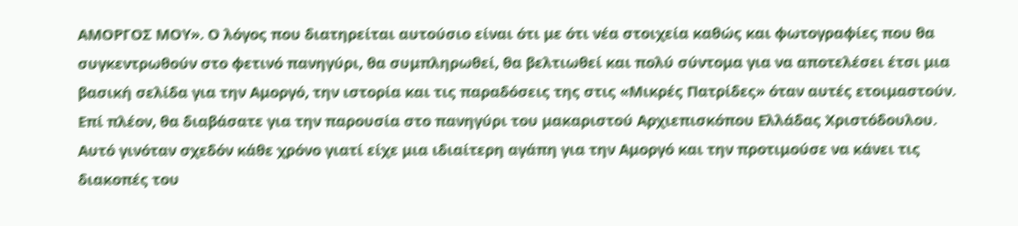ΑΜΟΡΓΟΣ ΜΟΥ». Ο λόγος που διατηρείται αυτούσιο είναι ότι με ότι νέα στοιχεία καθώς και φωτογραφίες που θα συγκεντρωθούν στο φετινό πανηγύρι, θα συμπληρωθεί, θα βελτιωθεί και πολύ σύντομα για να αποτελέσει έτσι μια βασική σελίδα για την Αμοργό, την ιστορία και τις παραδόσεις της στις «Μικρές Πατρίδες» όταν αυτές ετοιμαστούν.
Επί πλέον, θα διαβάσατε για την παρουσία στο πανηγύρι του μακαριστού Αρχιεπισκόπου Ελλάδας Χριστόδουλου. Αυτό γινόταν σχεδόν κάθε χρόνο γιατί είχε μια ιδιαίτερη αγάπη για την Αμοργό και την προτιμούσε να κάνει τις διακοπές του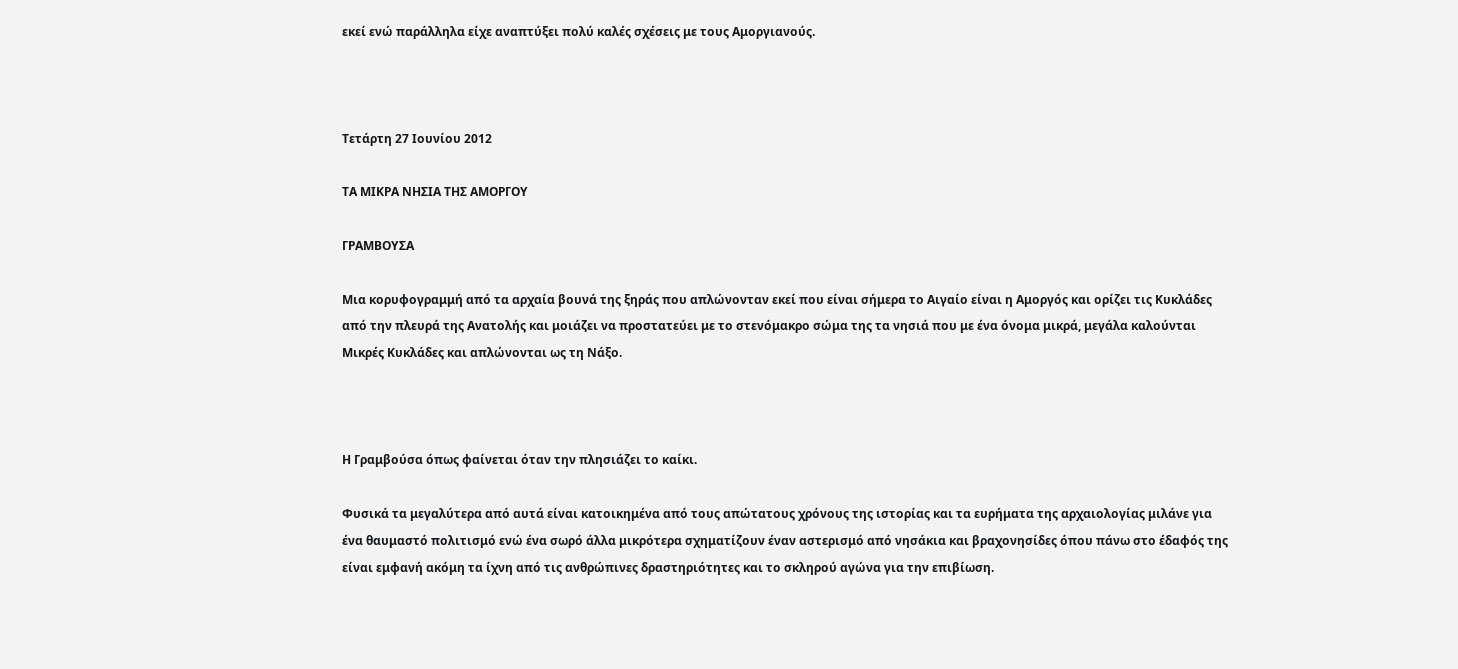εκεί ενώ παράλληλα είχε αναπτύξει πολύ καλές σχέσεις με τους Αμοργιανούς.



Τετάρτη 27 Ιουνίου 2012

ΤΑ ΜΙΚΡΑ ΝΗΣΙΑ ΤΗΣ ΑΜΟΡΓΟΥ

ΓΡΑΜΒΟΥΣΑ

Μια κορυφογραμμή από τα αρχαία βουνά της ξηράς που απλώνονταν εκεί που είναι σήμερα το Αιγαίο είναι η Αμοργός και ορίζει τις Κυκλάδες από την πλευρά της Ανατολής και μοιάζει να προστατεύει με το στενόμακρο σώμα της τα νησιά που με ένα όνομα μικρά, μεγάλα καλούνται Μικρές Κυκλάδες και απλώνονται ως τη Νάξο.



Η Γραμβούσα όπως φαίνεται όταν την πλησιάζει το καίκι.

Φυσικά τα μεγαλύτερα από αυτά είναι κατοικημένα από τους απώτατους χρόνους της ιστορίας και τα ευρήματα της αρχαιολογίας μιλάνε για ένα θαυμαστό πολιτισμό ενώ ένα σωρό άλλα μικρότερα σχηματίζουν έναν αστερισμό από νησάκια και βραχονησίδες όπου πάνω στο έδαφός της είναι εμφανή ακόμη τα ίχνη από τις ανθρώπινες δραστηριότητες και το σκληρού αγώνα για την επιβίωση.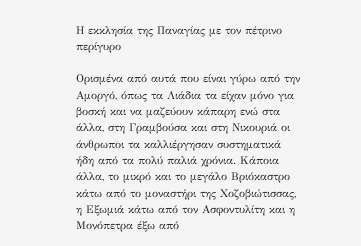Η εκκλησία της Παναγίας με τον πέτρινο περίγυρο

Ορισμένα από αυτά που είναι γύρω από την Αμοργό, όπως τα Λιάδια τα είχαν μόνο για βοσκή και να μαζεύουν κάπαρη ενώ στα άλλα, στη Γραμβούσα και στη Νικουριά οι άνθρωποι τα καλλιέργησαν συστηματικά ήδη από τα πολύ παλιά χρόνια. Κάποια άλλα, το μικρό και το μεγάλο Βριόκαστρο κάτω από το μοναστήρι της Χοζοβιώτισσας, η Εξωμιά κάτω από τον Ασφοντυλίτη και η Μονόπετρα έξω από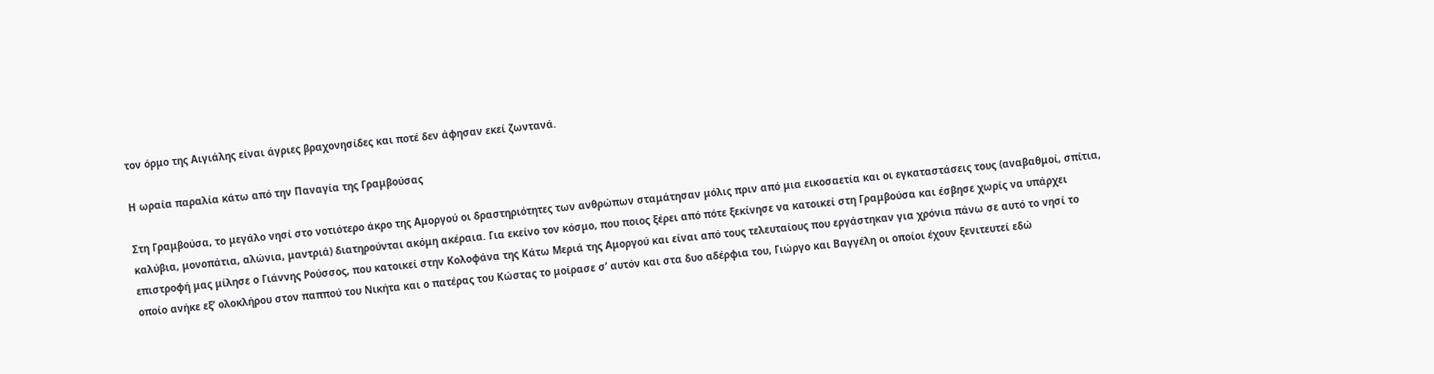τον όρμο της Αιγιάλης είναι άγριες βραχονησίδες και ποτέ δεν άφησαν εκεί ζωντανά.

Η ωραία παραλία κάτω από την Παναγία της Γραμβούσας

Στη Γραμβούσα, το μεγάλο νησί στο νοτιότερο άκρο της Αμοργού οι δραστηριότητες των ανθρώπων σταμάτησαν μόλις πριν από μια εικοσαετία και οι εγκαταστάσεις τους (αναβαθμοί, σπίτια, καλύβια, μονοπάτια, αλώνια, μαντριά) διατηρούνται ακόμη ακέραια. Για εκείνο τον κόσμο, που ποιος ξέρει από πότε ξεκίνησε να κατοικεί στη Γραμβούσα και έσβησε χωρίς να υπάρχει επιστροφή μας μίλησε ο Γιάννης Ρούσσος, που κατοικεί στην Κολοφάνα της Κάτω Μεριά της Αμοργού και είναι από τους τελευταίους που εργάστηκαν για χρόνια πάνω σε αυτό το νησί το οποίο ανήκε εξ’ ολοκλήρου στον παππού του Νικήτα και ο πατέρας του Κώστας το μοίρασε σ’ αυτόν και στα δυο αδέρφια του, Γιώργο και Βαγγέλη οι οποίοι έχουν ξενιτευτεί εδώ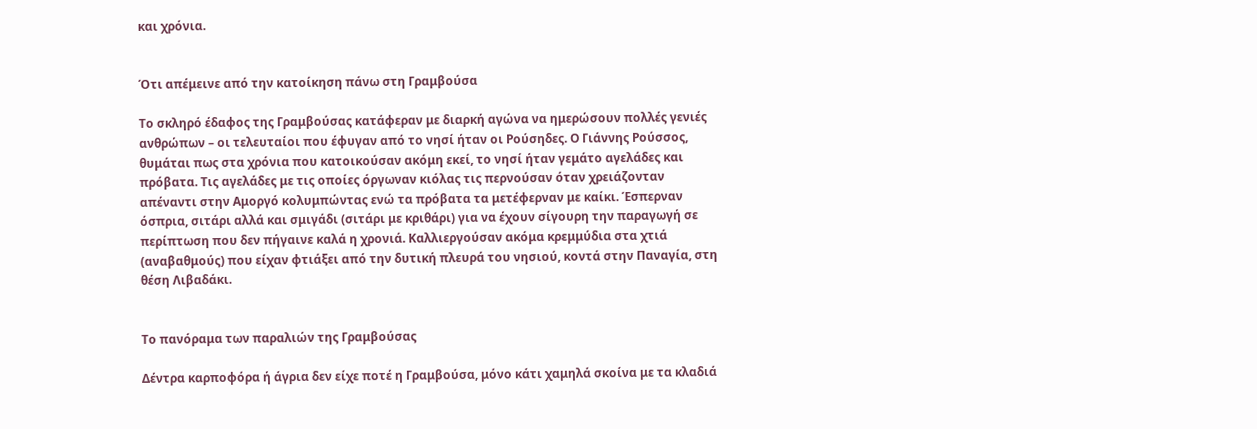και χρόνια.


Ότι απέμεινε από την κατοίκηση πάνω στη Γραμβούσα

Το σκληρό έδαφος της Γραμβούσας κατάφεραν με διαρκή αγώνα να ημερώσουν πολλές γενιές ανθρώπων – οι τελευταίοι που έφυγαν από το νησί ήταν οι Ρούσηδες. Ο Γιάννης Ρούσσος, θυμάται πως στα χρόνια που κατοικούσαν ακόμη εκεί, το νησί ήταν γεμάτο αγελάδες και πρόβατα. Τις αγελάδες με τις οποίες όργωναν κιόλας τις περνούσαν όταν χρειάζονταν απέναντι στην Αμοργό κολυμπώντας ενώ τα πρόβατα τα μετέφερναν με καίκι. Έσπερναν όσπρια, σιτάρι αλλά και σμιγάδι (σιτάρι με κριθάρι) για να έχουν σίγουρη την παραγωγή σε περίπτωση που δεν πήγαινε καλά η χρονιά. Καλλιεργούσαν ακόμα κρεμμύδια στα χτιά (αναβαθμούς) που είχαν φτιάξει από την δυτική πλευρά του νησιού, κοντά στην Παναγία, στη θέση Λιβαδάκι.


Το πανόραμα των παραλιών της Γραμβούσας

Δέντρα καρποφόρα ή άγρια δεν είχε ποτέ η Γραμβούσα, μόνο κάτι χαμηλά σκοίνα με τα κλαδιά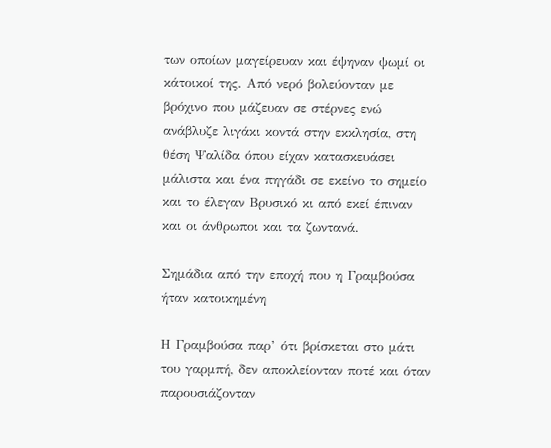των οποίων μαγείρευαν και έψηναν ψωμί οι κάτοικοί της. Από νερό βολεύονταν με βρόχινο που μάζευαν σε στέρνες ενώ ανάβλυζε λιγάκι κοντά στην εκκλησία, στη θέση Ψαλίδα όπου είχαν κατασκευάσει μάλιστα και ένα πηγάδι σε εκείνο το σημείο και το έλεγαν Βρυσικό κι από εκεί έπιναν και οι άνθρωποι και τα ζωντανά.

Σημάδια από την εποχή που η Γραμβούσα ήταν κατοικημένη

Η Γραμβούσα παρ’ ότι βρίσκεται στο μάτι του γαρμπή, δεν αποκλείονταν ποτέ και όταν παρουσιάζονταν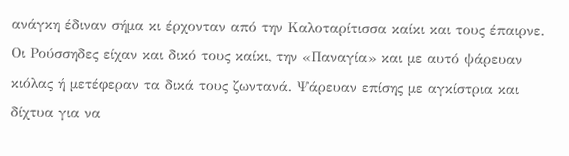ανάγκη έδιναν σήμα κι έρχονταν από την Καλοταρίτισσα καίκι και τους έπαιρνε. Οι Ρούσσηδες είχαν και δικό τους καίκι, την «Παναγία» και με αυτό ψάρευαν κιόλας ή μετέφεραν τα δικά τους ζωντανά. Ψάρευαν επίσης με αγκίστρια και δίχτυα για να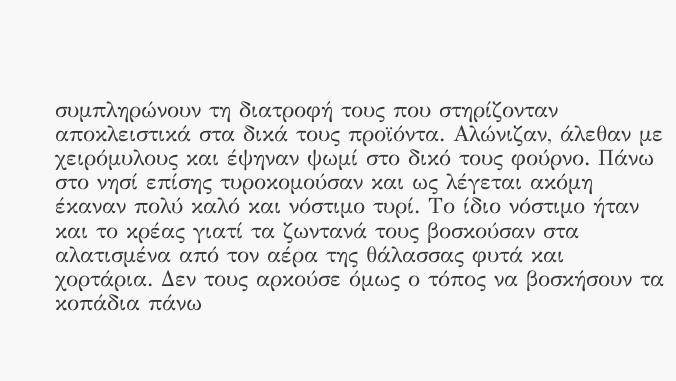συμπληρώνουν τη διατροφή τους που στηρίζονταν αποκλειστικά στα δικά τους προϊόντα. Αλώνιζαν, άλεθαν με χειρόμυλους και έψηναν ψωμί στο δικό τους φούρνο. Πάνω στο νησί επίσης τυροκομούσαν και ως λέγεται ακόμη έκαναν πολύ καλό και νόστιμο τυρί. Το ίδιο νόστιμο ήταν και το κρέας γιατί τα ζωντανά τους βοσκούσαν στα αλατισμένα από τον αέρα της θάλασσας φυτά και χορτάρια. Δεν τους αρκούσε όμως ο τόπος να βοσκήσουν τα κοπάδια πάνω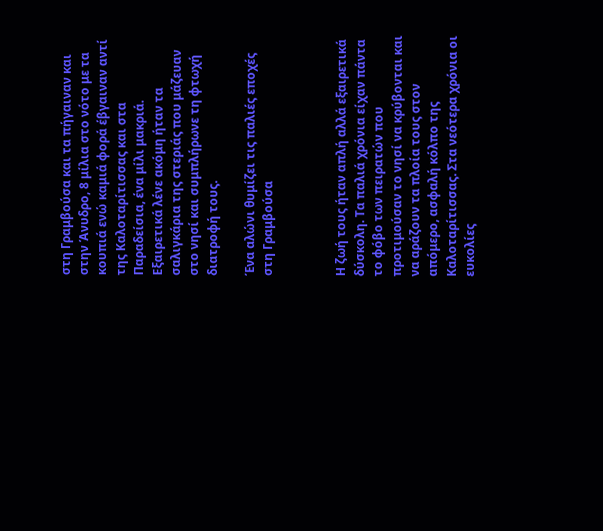στη Γραμβούσα και τα πήγαιναν και στην Άνυδρο, 8 μίλια στο νότο με τα κουπιά ενώ καμιά φορά έβγαιναν αντί της Καλοταρίτισσας και στα Παραδείσια, ένα μίλι μακριά. Εξαιρετικά λένε ακόμη ήταν τα σαλιγκάρια της στεριάς που μάζευαν στο νησί και συμπλήρωνε τη φτωχή διατροφή τους.

Ένα αλώνι θυμίζει τις παλιές εποχές στη Γραμβούσα



Η ζωή τους ήταν απλή αλλά εξαιρετικά δύσκολη. Τα παλιά χρόνια είχαν πάντα το φόβο των πειρατών που προτιμούσαν το νησί να κρύβονται και να αράζουν τα πλοία τους στον απόμερο, ασφαλή κόλπο της Καλοταρίτισσας. Στα νεότερα χρόνια οι ευκολίες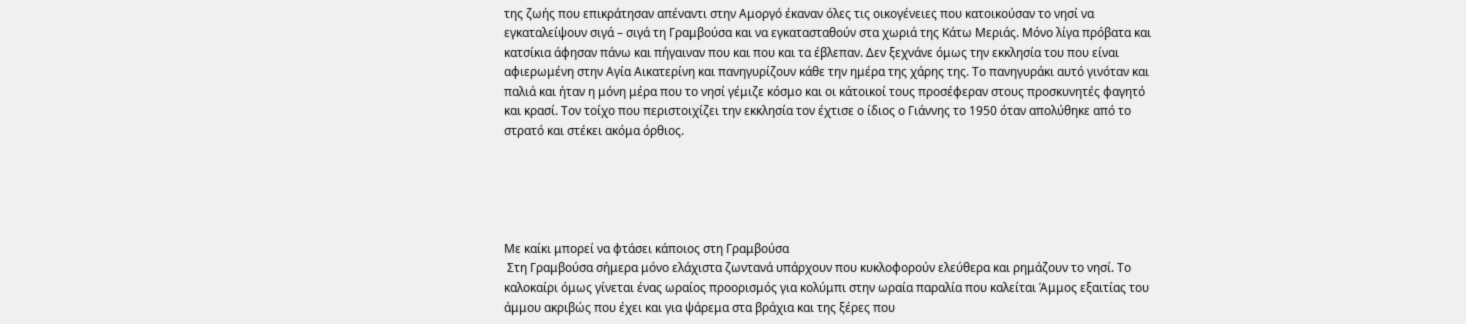της ζωής που επικράτησαν απέναντι στην Αμοργό έκαναν όλες τις οικογένειες που κατοικούσαν το νησί να εγκαταλείψουν σιγά – σιγά τη Γραμβούσα και να εγκατασταθούν στα χωριά της Κάτω Μεριάς. Μόνο λίγα πρόβατα και κατσίκια άφησαν πάνω και πήγαιναν που και που και τα έβλεπαν. Δεν ξεχνάνε όμως την εκκλησία του που είναι αφιερωμένη στην Αγία Αικατερίνη και πανηγυρίζουν κάθε την ημέρα της χάρης της. Το πανηγυράκι αυτό γινόταν και παλιά και ήταν η μόνη μέρα που το νησί γέμιζε κόσμο και οι κάτοικοί τους προσέφεραν στους προσκυνητές φαγητό και κρασί. Τον τοίχο που περιστοιχίζει την εκκλησία τον έχτισε ο ίδιος ο Γιάννης το 1950 όταν απολύθηκε από το στρατό και στέκει ακόμα όρθιος.





Με καίκι μπορεί να φτάσει κάποιος στη Γραμβούσα
 Στη Γραμβούσα σήμερα μόνο ελάχιστα ζωντανά υπάρχουν που κυκλοφορούν ελεύθερα και ρημάζουν το νησί. Το καλοκαίρι όμως γίνεται ένας ωραίος προορισμός για κολύμπι στην ωραία παραλία που καλείται Άμμος εξαιτίας του άμμου ακριβώς που έχει και για ψάρεμα στα βράχια και της ξέρες που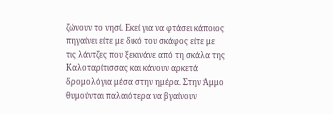ζώνουν το νησί. Εκεί για να φτάσει κάποιος πηγαίνει είτε με δικό του σκάφος είτε με τις λάντζες που ξεκινάνε από τη σκάλα της Καλοταρίτισσας και κάνουν αρκετά δρομολόγια μέσα στην ημέρα. Στην Άμμο θυμούνται παλαιότερα να βγαίνουν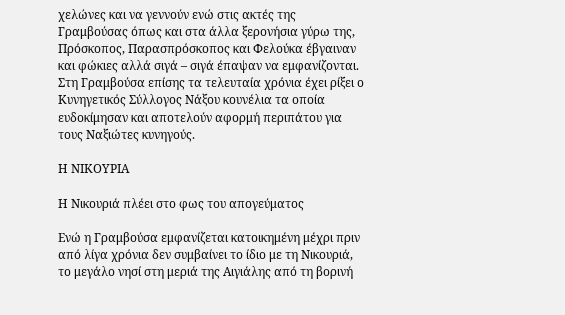χελώνες και να γεννούν ενώ στις ακτές της Γραμβούσας όπως και στα άλλα ξερονήσια γύρω της, Πρόσκοπος, Παρασπρόσκοπος και Φελούκα έβγαιναν και φώκιες αλλά σιγά – σιγά έπαψαν να εμφανίζονται. Στη Γραμβούσα επίσης τα τελευταία χρόνια έχει ρίξει ο Κυνηγετικός Σύλλογος Νάξου κουνέλια τα οποία ευδοκίμησαν και αποτελούν αφορμή περιπάτου για τους Ναξιώτες κυνηγούς.

Η ΝΙΚΟΥΡΙΑ

Η Νικουριά πλέει στο φως του απογεύματος

Ενώ η Γραμβούσα εμφανίζεται κατοικημένη μέχρι πριν από λίγα χρόνια δεν συμβαίνει το ίδιο με τη Νικουριά, το μεγάλο νησί στη μεριά της Αιγιάλης από τη βορινή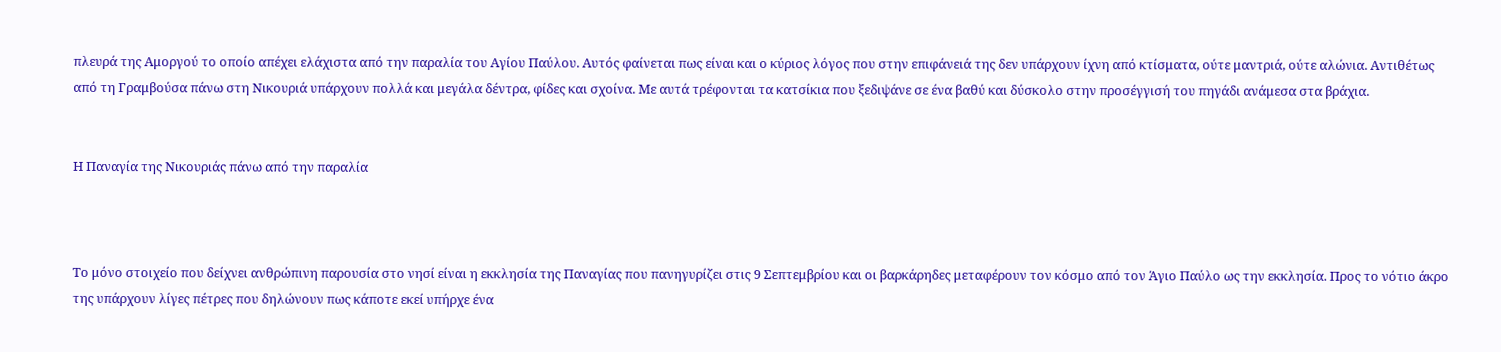πλευρά της Αμοργού το οποίο απέχει ελάχιστα από την παραλία του Αγίου Παύλου. Αυτός φαίνεται πως είναι και ο κύριος λόγος που στην επιφάνειά της δεν υπάρχουν ίχνη από κτίσματα, ούτε μαντριά, ούτε αλώνια. Αντιθέτως από τη Γραμβούσα πάνω στη Νικουριά υπάρχουν πολλά και μεγάλα δέντρα, φίδες και σχοίνα. Με αυτά τρέφονται τα κατσίκια που ξεδιψάνε σε ένα βαθύ και δύσκολο στην προσέγγισή του πηγάδι ανάμεσα στα βράχια.


Η Παναγία της Νικουριάς πάνω από την παραλία



Το μόνο στοιχείο που δείχνει ανθρώπινη παρουσία στο νησί είναι η εκκλησία της Παναγίας που πανηγυρίζει στις 9 Σεπτεμβρίου και οι βαρκάρηδες μεταφέρουν τον κόσμο από τον Άγιο Παύλο ως την εκκλησία. Προς το νότιο άκρο της υπάρχουν λίγες πέτρες που δηλώνουν πως κάποτε εκεί υπήρχε ένα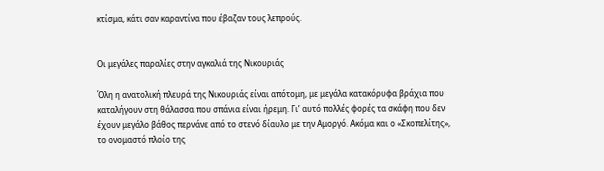κτίσμα, κάτι σαν καραντίνα που έβαζαν τους λεπρούς.


Οι μεγάλες παραλίες στην αγκαλιά της Νικουριάς

Όλη η ανατολική πλευρά της Νικουριάς είναι απότομη, με μεγάλα κατακόρυφα βράχια που καταλήγουν στη θάλασσα που σπάνια είναι ήρεμη. Γι’ αυτό πολλές φορές τα σκάφη που δεν έχουν μεγάλο βάθος περνάνε από το στενό δίαυλο με την Αμοργό. Ακόμα και ο «Σκοπελίτης», το ονομαστό πλοίο της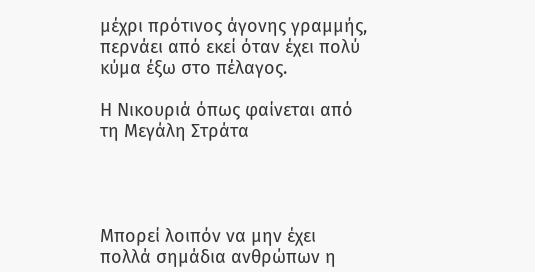μέχρι πρότινος άγονης γραμμής, περνάει από εκεί όταν έχει πολύ κύμα έξω στο πέλαγος.

Η Νικουριά όπως φαίνεται από τη Μεγάλη Στράτα




Μπορεί λοιπόν να μην έχει πολλά σημάδια ανθρώπων η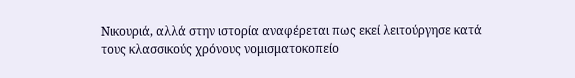Νικουριά, αλλά στην ιστορία αναφέρεται πως εκεί λειτούργησε κατά τους κλασσικούς χρόνους νομισματοκοπείο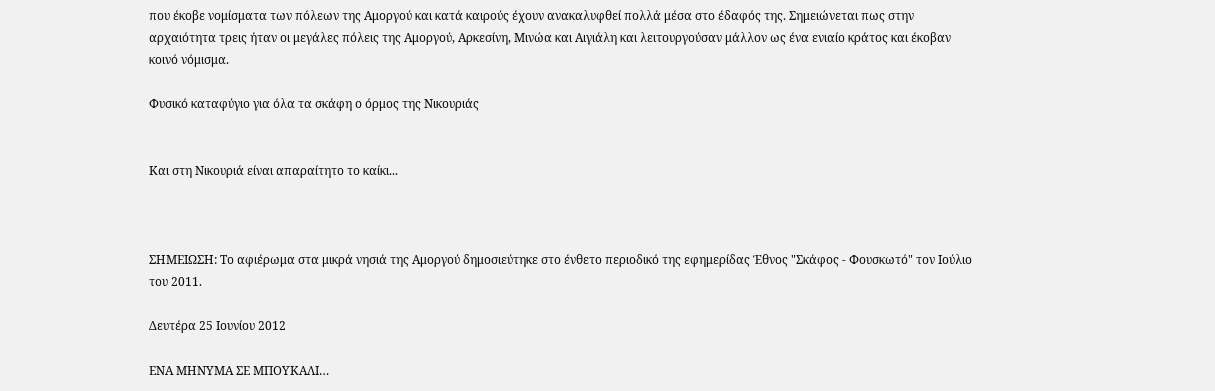που έκοβε νομίσματα των πόλεων της Αμοργού και κατά καιρούς έχουν ανακαλυφθεί πολλά μέσα στο έδαφός της. Σημειώνεται πως στην αρχαιότητα τρεις ήταν οι μεγάλες πόλεις της Αμοργού, Αρκεσίνη, Μινώα και Αιγιάλη και λειτουργούσαν μάλλον ως ένα ενιαίο κράτος και έκοβαν κοινό νόμισμα.

Φυσικό καταφύγιο για όλα τα σκάφη ο όρμος της Νικουριάς


Και στη Νικουριά είναι απαραίτητο το καίκι...



ΣΗΜΕΙΩΣΗ: Το αφιέρωμα στα μικρά νησιά της Αμοργού δημοσιεύτηκε στο ένθετο περιοδικό της εφημερίδας Έθνος "Σκάφος - Φουσκωτό" τον Ιούλιο του 2011.

Δευτέρα 25 Ιουνίου 2012

ΕΝΑ ΜΗΝΥΜΑ ΣΕ ΜΠΟΥΚΑΛΙ…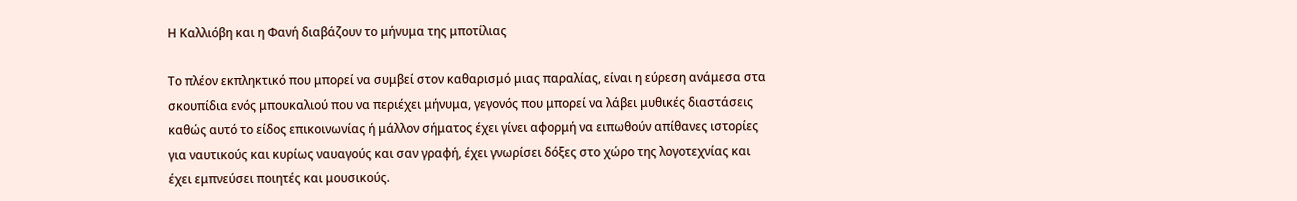Η Καλλιόβη και η Φανή διαβάζουν το μήνυμα της μποτίλιας

Το πλέον εκπληκτικό που μπορεί να συμβεί στον καθαρισμό μιας παραλίας, είναι η εύρεση ανάμεσα στα σκουπίδια ενός μπουκαλιού που να περιέχει μήνυμα, γεγονός που μπορεί να λάβει μυθικές διαστάσεις καθώς αυτό το είδος επικοινωνίας ή μάλλον σήματος έχει γίνει αφορμή να ειπωθούν απίθανες ιστορίες για ναυτικούς και κυρίως ναυαγούς και σαν γραφή, έχει γνωρίσει δόξες στο χώρο της λογοτεχνίας και έχει εμπνεύσει ποιητές και μουσικούς.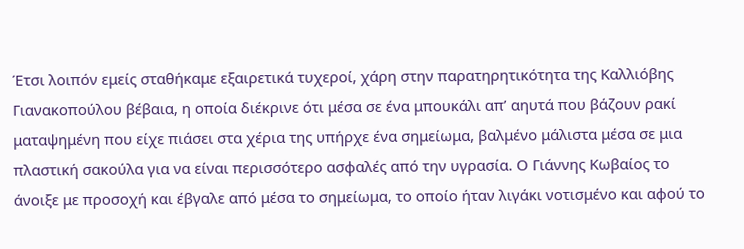Έτσι λοιπόν εμείς σταθήκαμε εξαιρετικά τυχεροί, χάρη στην παρατηρητικότητα της Καλλιόβης Γιανακοπούλου βέβαια, η οποία διέκρινε ότι μέσα σε ένα μπουκάλι απ’ αηυτά που βάζουν ρακί ματαψημένη που είχε πιάσει στα χέρια της υπήρχε ένα σημείωμα, βαλμένο μάλιστα μέσα σε μια πλαστική σακούλα για να είναι περισσότερο ασφαλές από την υγρασία. Ο Γιάννης Κωβαίος το άνοιξε με προσοχή και έβγαλε από μέσα το σημείωμα, το οποίο ήταν λιγάκι νοτισμένο και αφού το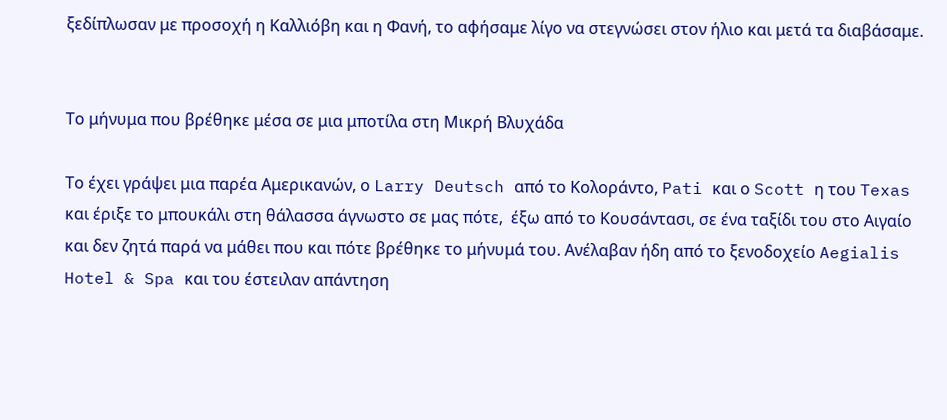ξεδίπλωσαν με προσοχή η Καλλιόβη και η Φανή, το αφήσαμε λίγο να στεγνώσει στον ήλιο και μετά τα διαβάσαμε.


Το μήνυμα που βρέθηκε μέσα σε μια μποτίλα στη Μικρή Βλυχάδα

Το έχει γράψει μια παρέα Αμερικανών, ο Larry Deutsch από το Κολοράντο, Pati και ο Scott η του Texas και έριξε το μπουκάλι στη θάλασσα άγνωστο σε μας πότε,  έξω από το Κουσάντασι, σε ένα ταξίδι του στο Αιγαίο και δεν ζητά παρά να μάθει που και πότε βρέθηκε το μήνυμά του. Ανέλαβαν ήδη από το ξενοδοχείο Aegialis Hotel & Spa και του έστειλαν απάντηση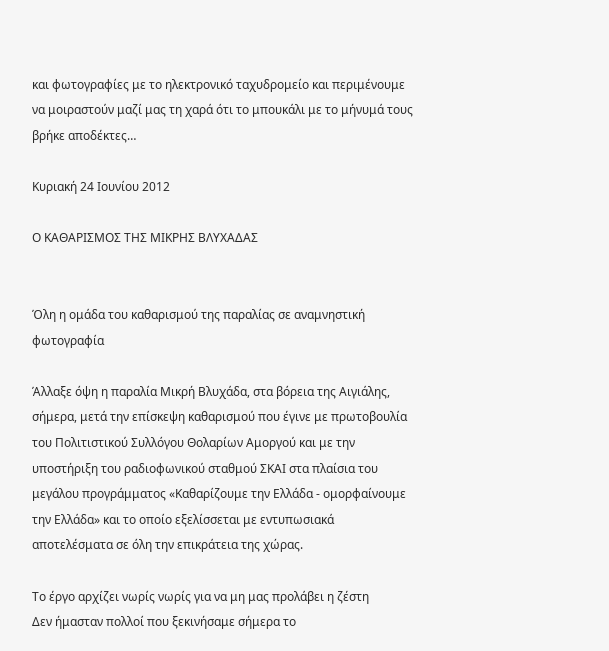και φωτογραφίες με το ηλεκτρονικό ταχυδρομείο και περιμένουμε να μοιραστούν μαζί μας τη χαρά ότι το μπουκάλι με το μήνυμά τους βρήκε αποδέκτες…

Κυριακή 24 Ιουνίου 2012

Ο ΚΑΘΑΡΙΣΜΟΣ ΤΗΣ ΜΙΚΡΗΣ ΒΛΥΧΑΔΑΣ


Όλη η ομάδα του καθαρισμού της παραλίας σε αναμνηστική φωτογραφία

Άλλαξε όψη η παραλία Μικρή Βλυχάδα, στα βόρεια της Αιγιάλης, σήμερα, μετά την επίσκεψη καθαρισμού που έγινε με πρωτοβουλία του Πολιτιστικού Συλλόγου Θολαρίων Αμοργού και με την υποστήριξη του ραδιοφωνικού σταθμού ΣΚΑΙ στα πλαίσια του μεγάλου προγράμματος «Καθαρίζουμε την Ελλάδα - ομορφαίνουμε την Ελλάδα» και το οποίο εξελίσσεται με εντυπωσιακά αποτελέσματα σε όλη την επικράτεια της χώρας.

Το έργο αρχίζει νωρίς νωρίς για να μη μας προλάβει η ζέστη
Δεν ήμασταν πολλοί που ξεκινήσαμε σήμερα το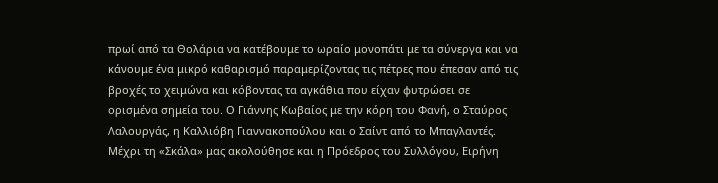πρωί από τα Θολάρια να κατέβουμε το ωραίο μονοπάτι με τα σύνεργα και να κάνουμε ένα μικρό καθαρισμό παραμερίζοντας τις πέτρες που έπεσαν από τις βροχές το χειμώνα και κόβοντας τα αγκάθια που είχαν φυτρώσει σε ορισμένα σημεία του. Ο Γιάννης Κωβαίος με την κόρη του Φανή, ο Σταύρος Λαλουργάς, η Καλλιόβη Γιαννακοπούλου και ο Σαίντ από το Μπαγλαντές. Μέχρι τη «Σκάλα» μας ακολούθησε και η Πρόεδρος του Συλλόγου, Ειρήνη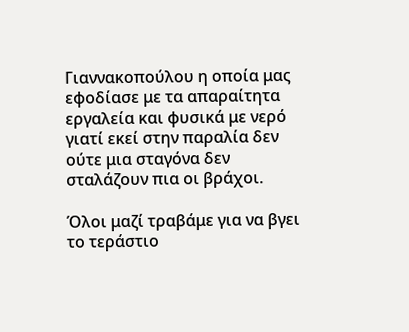Γιαννακοπούλου η οποία μας εφοδίασε με τα απαραίτητα εργαλεία και φυσικά με νερό γιατί εκεί στην παραλία δεν ούτε μια σταγόνα δεν σταλάζουν πια οι βράχοι.

Όλοι μαζί τραβάμε για να βγει το τεράστιο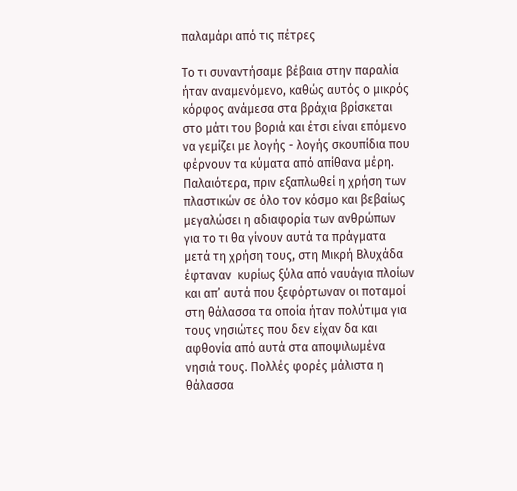παλαμάρι από τις πέτρες

Το τι συναντήσαμε βέβαια στην παραλία ήταν αναμενόμενο, καθώς αυτός ο μικρός κόρφος ανάμεσα στα βράχια βρίσκεται στο μάτι του βοριά και έτσι είναι επόμενο να γεμίζει με λογής - λογής σκουπίδια που φέρνουν τα κύματα από απίθανα μέρη. Παλαιότερα, πριν εξαπλωθεί η χρήση των πλαστικών σε όλο τον κόσμο και βεβαίως μεγαλώσει η αδιαφορία των ανθρώπων για το τι θα γίνουν αυτά τα πράγματα μετά τη χρήση τους, στη Μικρή Βλυχάδα έφταναν  κυρίως ξύλα από ναυάγια πλοίων και απ’ αυτά που ξεφόρτωναν οι ποταμοί στη θάλασσα τα οποία ήταν πολύτιμα για τους νησιώτες που δεν είχαν δα και αφθονία από αυτά στα αποψιλωμένα νησιά τους. Πολλές φορές μάλιστα η θάλασσα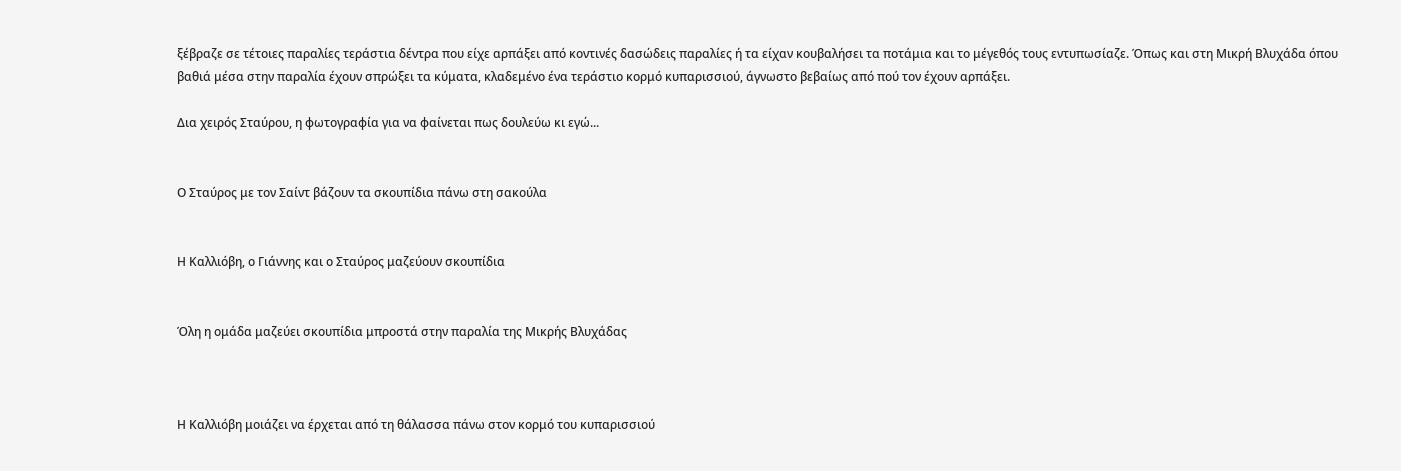ξέβραζε σε τέτοιες παραλίες τεράστια δέντρα που είχε αρπάξει από κοντινές δασώδεις παραλίες ή τα είχαν κουβαλήσει τα ποτάμια και το μέγεθός τους εντυπωσίαζε. Όπως και στη Μικρή Βλυχάδα όπου βαθιά μέσα στην παραλία έχουν σπρώξει τα κύματα, κλαδεμένο ένα τεράστιο κορμό κυπαρισσιού, άγνωστο βεβαίως από πού τον έχουν αρπάξει.

Δια χειρός Σταύρου, η φωτογραφία για να φαίνεται πως δουλεύω κι εγώ...


Ο Σταύρος με τον Σαίντ βάζουν τα σκουπίδια πάνω στη σακούλα


Η Καλλιόβη, ο Γιάννης και ο Σταύρος μαζεύουν σκουπίδια


Όλη η ομάδα μαζεύει σκουπίδια μπροστά στην παραλία της Μικρής Βλυχάδας



Η Καλλιόβη μοιάζει να έρχεται από τη θάλασσα πάνω στον κορμό του κυπαρισσιού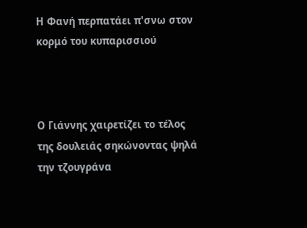Η Φανή περπατάει π'σνω στον κορμό του κυπαρισσιού



Ο Γιάννης χαιρετίζει το τέλος της δουλειάς σηκώνοντας ψηλά την τζουγράνα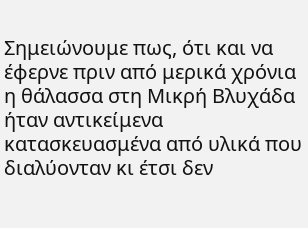Σημειώνουμε πως, ότι και να έφερνε πριν από μερικά χρόνια η θάλασσα στη Μικρή Βλυχάδα ήταν αντικείμενα κατασκευασμένα από υλικά που διαλύονταν κι έτσι δεν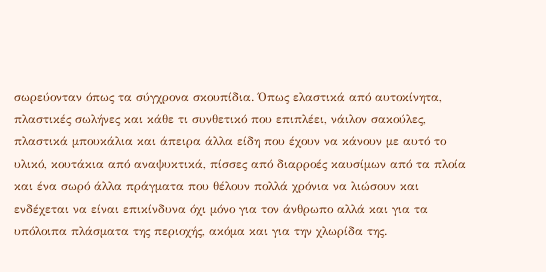σωρεύονταν όπως τα σύγχρονα σκουπίδια. Όπως ελαστικά από αυτοκίνητα, πλαστικές σωλήνες και κάθε τι συνθετικό που επιπλέει, νάιλον σακούλες, πλαστικά μπουκάλια και άπειρα άλλα είδη που έχουν να κάνουν με αυτό το υλικό, κουτάκια από αναψυκτικά, πίσσες από διαρροές καυσίμων από τα πλοία και ένα σωρό άλλα πράγματα που θέλουν πολλά χρόνια να λιώσουν και ενδέχεται να είναι επικίνδυνα όχι μόνο για τον άνθρωπο αλλά και για τα υπόλοιπα πλάσματα της περιοχής, ακόμα και για την χλωρίδα της.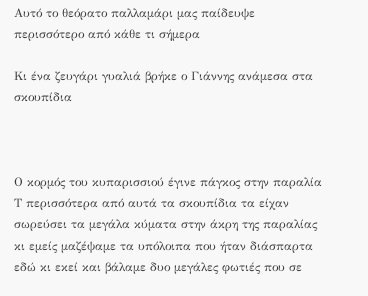Αυτό το θεόρατο παλλαμάρι μας παίδευψε περισσότερο από κάθε τι σήμερα

Κι ένα ζευγάρι γυαλιά βρήκε ο Γιάννης ανάμεσα στα σκουπίδια



Ο κορμός του κυπαρισσιού έγινε πάγκος στην παραλία
Τ περισσότερα από αυτά τα σκουπίδια τα είχαν σωρεύσει τα μεγάλα κύματα στην άκρη της παραλίας κι εμείς μαζέψαμε τα υπόλοιπα που ήταν διάσπαρτα εδώ κι εκεί και βάλαμε δυο μεγάλες φωτιές που σε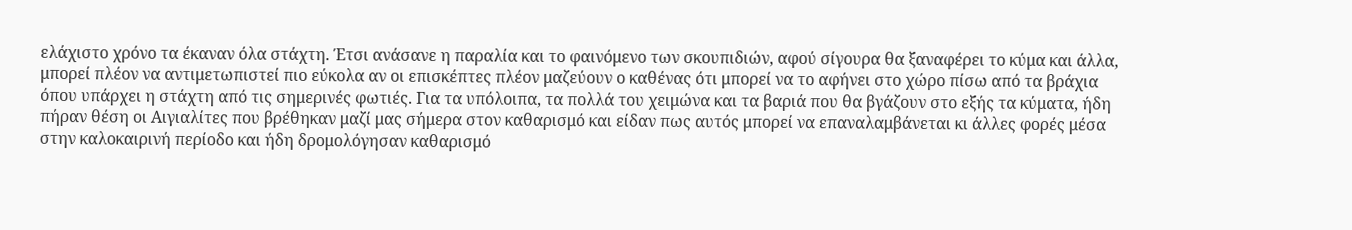ελάχιστο χρόνο τα έκαναν όλα στάχτη. Έτσι ανάσανε η παραλία και το φαινόμενο των σκουπιδιών, αφού σίγουρα θα ξαναφέρει το κύμα και άλλα, μπορεί πλέον να αντιμετωπιστεί πιο εύκολα αν οι επισκέπτες πλέον μαζεύουν ο καθένας ότι μπορεί να το αφήνει στο χώρο πίσω από τα βράχια όπου υπάρχει η στάχτη από τις σημερινές φωτιές. Για τα υπόλοιπα, τα πολλά του χειμώνα και τα βαριά που θα βγάζουν στο εξής τα κύματα, ήδη πήραν θέση οι Αιγιαλίτες που βρέθηκαν μαζί μας σήμερα στον καθαρισμό και είδαν πως αυτός μπορεί να επαναλαμβάνεται κι άλλες φορές μέσα στην καλοκαιρινή περίοδο και ήδη δρομολόγησαν καθαρισμό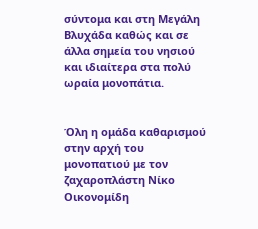σύντομα και στη Μεγάλη Βλυχάδα καθώς και σε άλλα σημεία του νησιού και ιδιαίτερα στα πολύ ωραία μονοπάτια.


Όλη η ομάδα καθαρισμού στην αρχή του μονοπατιού με τον ζαχαροπλάστη Νίκο Οικονομίδη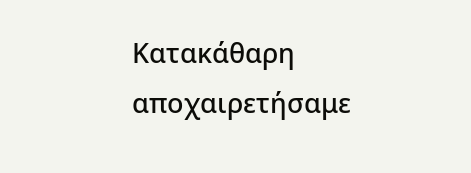Κατακάθαρη αποχαιρετήσαμε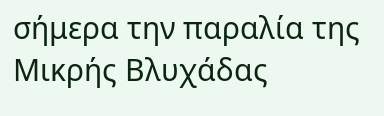σήμερα την παραλία της Μικρής Βλυχάδας